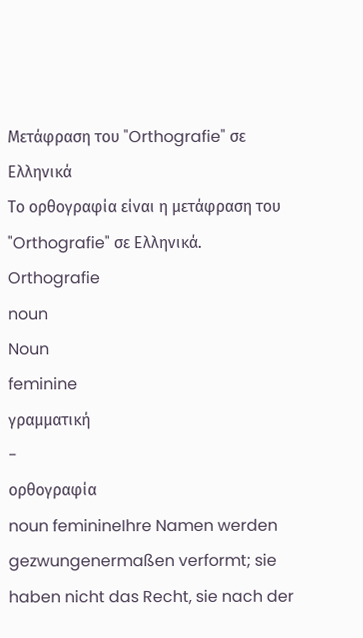Μετάφραση του "Orthografie" σε Ελληνικά
Το ορθογραφία είναι η μετάφραση του "Orthografie" σε Ελληνικά.
Orthografie
noun
Noun
feminine
γραμματική
-
ορθογραφία
noun feminineIhre Namen werden gezwungenermaßen verformt; sie haben nicht das Recht, sie nach der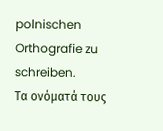polnischen Orthografie zu schreiben.
Τα ονόματά τους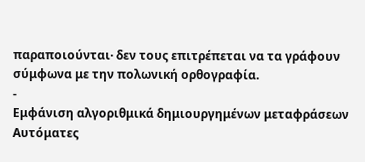παραποιούνται· δεν τους επιτρέπεται να τα γράφουν σύμφωνα με την πολωνική ορθογραφία.
-
Εμφάνιση αλγοριθμικά δημιουργημένων μεταφράσεων
Αυτόματες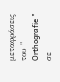μεταφράσεις του " Orthografie " σε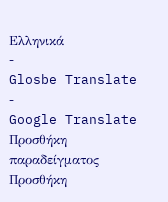Ελληνικά
-
Glosbe Translate
-
Google Translate
Προσθήκη παραδείγματος
Προσθήκη